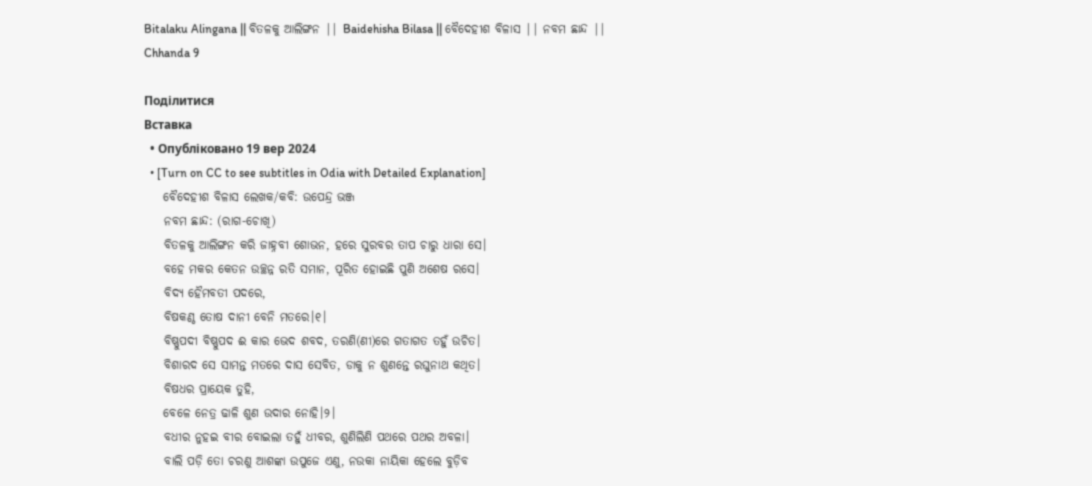Bitalaku Alingana || ବିତଳକୁ ଆଲିଙ୍ଗନ || Baidehisha Bilasa || ବୈଦେହୀଶ ବିଳାସ || ନବମ ଛାନ୍ଦ || Chhanda 9

Поділитися
Вставка
  • Опубліковано 19 вер 2024
  • [Turn on CC to see subtitles in Odia with Detailed Explanation]
    ବୈଦେହୀଶ ବିଳାସ ଲେଖକ/କବି: ଉପେନ୍ଦ୍ର ଭଞ୍ଜ
    ନବମ ଛାନ୍ଦ: (ରାଗ-ଚୋଖି)
    ବିତଳକୁ ଆଲିଙ୍ଗନ କରି ଜାହ୍ନବୀ ଶୋଭନ, ହରେ ସୁରବର ତାପ ଚାରୁ ଧାରା ସେ।
    ବହେ ମକର କେତନ ଉଚ୍ଛନ୍ନ ରତି ସମାନ, ପୂରିତ ହୋଇଛି ପୁଣି ଅଶେଷ ରସେ।
    ବିଦ୍ୟ ହୈମବତୀ ପଦରେ,
    ବିଷକଣ୍ଠ ତୋଷ ଦାନୀ ବେନି ମତରେ।୧।
    ବିଷ୍ଣୁପଦୀ ବିଷ୍ଣୁପଦ ଈ କାର ଭେଦ ଶବଦ, ତରଣି(ଣୀ)ରେ ଗତାଗତ ତହୁଁ ଉଚିତ।
    ବିଶାରଦ ସେ ସାମନ୍ତ ମତରେ ଦାସ ସେବିତ, ଡାକୁ ନ ଶୁଣନ୍ତେ ରଘୁନାଥ କଥିତ।
    ବିଷଧର ପ୍ରାୟେକ ତୁହି,
    ବେଳେ ନେତ୍ର ଢାଳି ଶୁଣ ଉଦାର ନୋହି।୨।
    ବଧୀର ନୁହଇ ବୀର ବୋଇଲା ତହୁଁ ଧୀବର, ଶୁଣିଲିଣି ପଥରେ ପଥର ଅବଳା।
    ବାଲି ପଡ଼ି ତୋ ଚରଣୁ ଆଶଙ୍କା ଉପୁଜେ ଏଣୁ, ନଉକା ନାୟିକା ହେଲେ ବୁଡ଼ିବ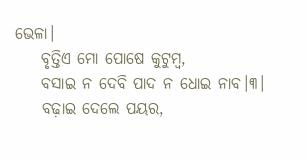ଭେଳା।
    ବୃତ୍ତିଏ ମୋ ପୋଷେ କୁଟୁମ୍ବ,
    ବସାଇ ନ ଦେବି ପାଦ ନ ଧୋଇ ନାବ।୩।
    ବଢ଼ାଇ ଦେଲେ ପୟର,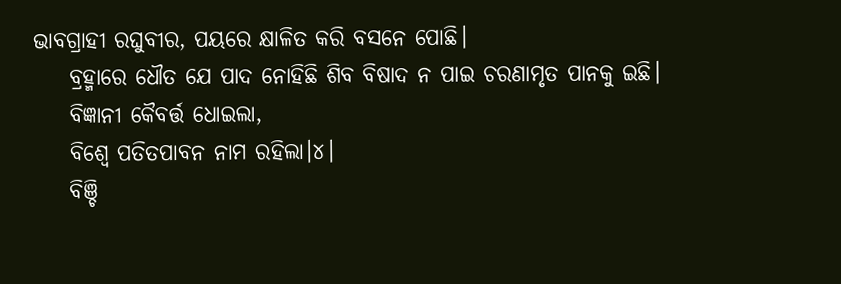ଭାବଗ୍ରାହୀ ରଘୁବୀର, ପୟରେ କ୍ଷାଳିତ କରି ବସନେ ପୋଛି।
    ବ୍ରହ୍ମାରେ ଧୌତ ଯେ ପାଦ ନୋହିଛି ଶିବ ବିଷାଦ ନ ପାଇ ଚରଣାମୃତ ପାନକୁ ଇଛି।
    ବିଜ୍ଞାନୀ କୈବର୍ତ୍ତ ଧୋଇଲା,
    ବିଶ୍ବେ ପତିତପାବନ ନାମ ରହିଲା।୪।
    ବିଞ୍ଚି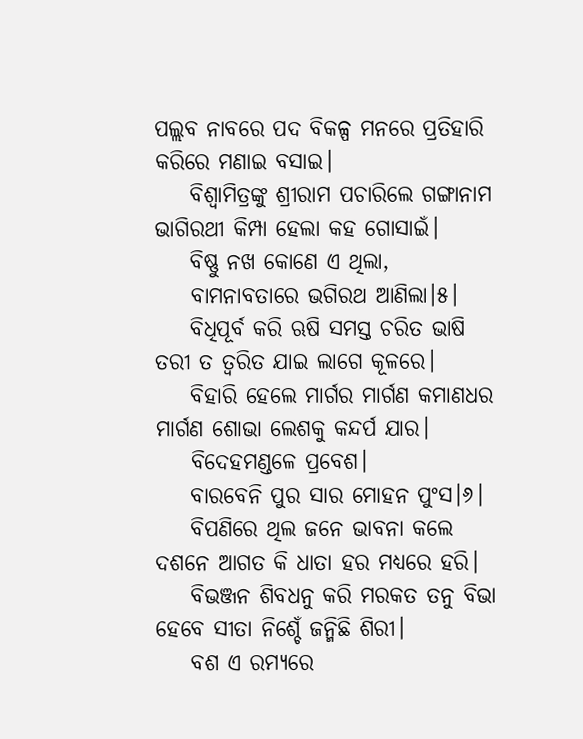ପଲ୍ଲବ ନାବରେ ପଦ ବିକଳ୍ପ ମନରେ ପ୍ରତିହାରି କରିରେ ମଣାଇ ବସାଇ।
    ବିଶ୍ବାମିତ୍ରଙ୍କୁ ଶ୍ରୀରାମ ପଚାରିଲେ ଗଙ୍ଗାନାମ ଭାଗିରଥୀ କିମ୍ପା ହେଲା କହ ଗୋସାଇଁ।
    ବିଷ୍ଣୁ ନଖ କୋଣେ ଏ ଥିଲା,
    ବାମନାବତାରେ ଭଗିରଥ ଆଣିଲା।୫।
    ବିଧିପୂର୍ବ କରି ଋଷି ସମସ୍ତ ଚରିତ ଭାଷି ତରୀ ତ ତ୍ୱରିତ ଯାଇ ଲାଗେ କୂଳରେ।
    ବିହାରି ହେଲେ ମାର୍ଗର ମାର୍ଗଣ କମାଣଧର ମାର୍ଗଣ ଶୋଭା ଲେଶକୁ କନ୍ଦର୍ପ ଯାର।
    ବିଦେହମଣ୍ଡଳେ ପ୍ରବେଶ।
    ବାରବେନି ପୁର ସାର ମୋହନ ପୁଂସ।୬।
    ବିପଣିରେ ଥିଲ ଜନେ ଭାବନା କଲେ ଦଶନେ ଆଗତ କି ଧାତା ହର ମଧ୍ୟରେ ହରି।
    ବିଭଞ୍ଜନ ଶିବଧନୁ କରି ମରକତ ତନୁ ବିଭା ହେବେ ସୀତା ନିଶ୍ଚେଁ ଜନ୍ମିଛି ଶିରୀ।
    ବଶ ଏ ରମ୍ୟରେ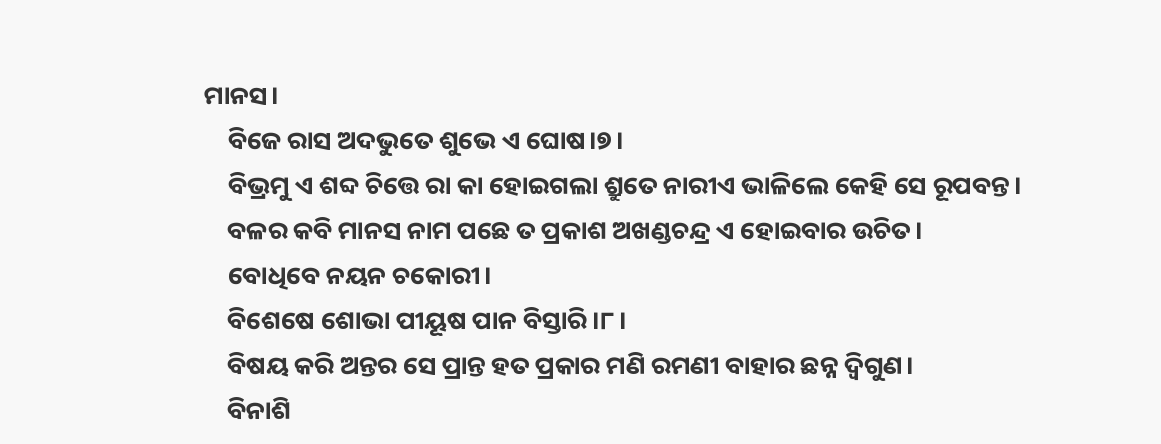ମାନସ।
    ବିଜେ ରାସ ଅଦଭୁତେ ଶୁଭେ ଏ ଘୋଷ।୭।
    ବିଭ୍ରମୁ ଏ ଶବ୍ଦ ଚିତ୍ତେ ରା କା ହୋଇଗଲା ଶ୍ରୁତେ ନାରୀଏ ଭାଳିଲେ କେହି ସେ ରୂପବନ୍ତ।
    ବଳର କବି ମାନସ ନାମ ପଛେ ତ ପ୍ରକାଶ ଅଖଣ୍ଡଚନ୍ଦ୍ର ଏ ହୋଇବାର ଉଚିତ।
    ବୋଧିବେ ନୟନ ଚକୋରୀ।
    ବିଶେଷେ ଶୋଭା ପୀୟୂଷ ପାନ ବିସ୍ତାରି।୮।
    ବିଷୟ କରି ଅନ୍ତର ସେ ପ୍ରାନ୍ତ ହତ ପ୍ରକାର ମଣି ରମଣୀ ବାହାର ଛନ୍ନ ଦ୍ୱିଗୁଣ।
    ବିନାଶି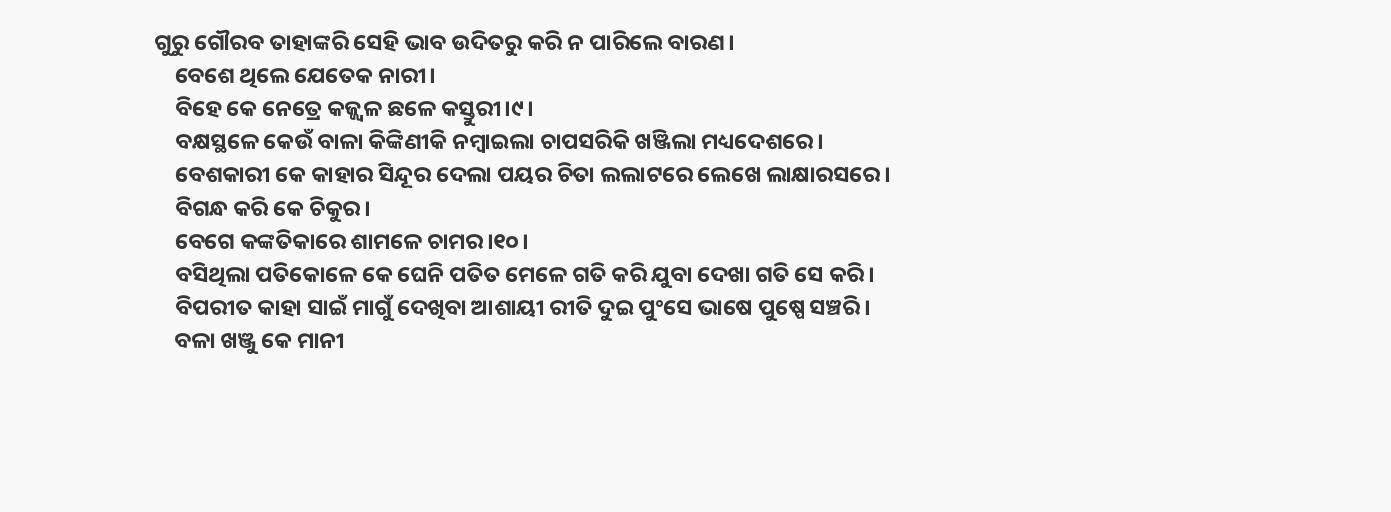ଗୁରୁ ଗୌରବ ତାହାଙ୍କରି ସେହି ଭାବ ଉଦିତରୁ କରି ନ ପାରିଲେ ବାରଣ।
    ବେଶେ ଥିଲେ ଯେତେକ ନାରୀ।
    ବିହେ କେ ନେତ୍ରେ କଜ୍ଜ୍ୱଳ ଛଳେ କସ୍ତୁରୀ।୯।
    ବକ୍ଷସ୍ଥଳେ କେଉଁ ବାଳା କିଙ୍କିଣୀକି ନମ୍ବାଇଲା ଚାପସରିକି ଖଞ୍ଜିଲା ମଧ୍ୟଦେଶରେ।
    ବେଶକାରୀ କେ କାହାର ସିନ୍ଦୂର ଦେଲା ପୟର ଚିତା ଲଲାଟରେ ଲେଖେ ଲାକ୍ଷାରସରେ।
    ବିଗନ୍ଧ କରି କେ ଚିକୁର।
    ବେଗେ କଙ୍କତିକାରେ ଶାମଳେ ଚାମର।୧୦।
    ବସିଥିଲା ପତିକୋଳେ କେ ଘେନି ପତିତ ମେଳେ ଗତି କରି ଯୁବା ଦେଖା ଗତି ସେ କରି।
    ବିପରୀତ କାହା ସାଇଁ ମାଗୁଁ ଦେଖିବା ଆଶାୟୀ ରୀତି ଦୁଇ ପୁଂସେ ଭାଷେ ପୁଷ୍ପେ ସଞ୍ଚରି।
    ବଳା ଖଞ୍ଜୁ କେ ମାନୀ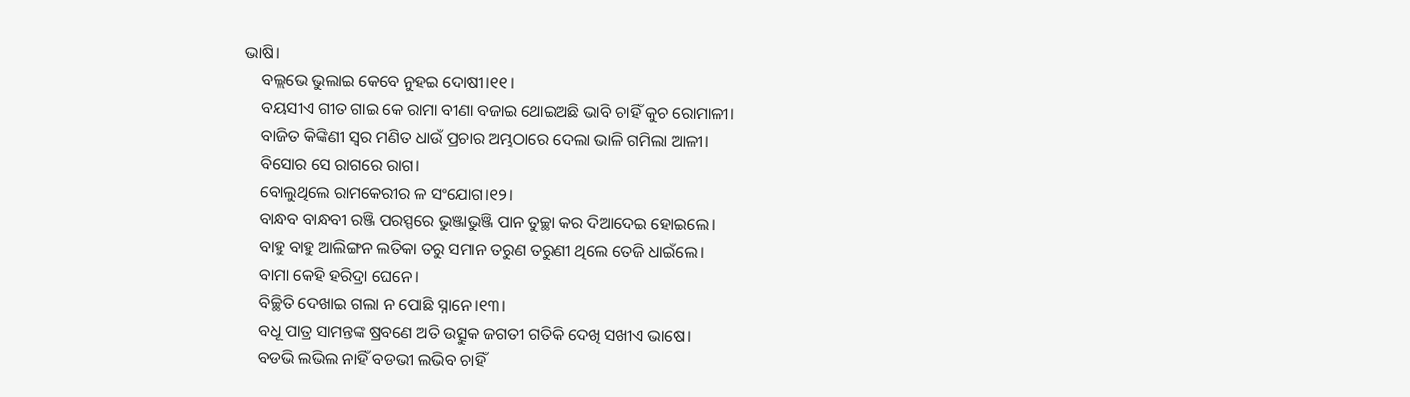ଭାଷି।
    ବଲ୍ଲଭେ ଭୁଲାଇ କେବେ ନୁହଇ ଦୋଷୀ।୧୧।
    ବୟସୀଏ ଗୀତ ଗାଇ କେ ରାମା ବୀଣା ବଜାଇ ଥୋଇଅଛି ଭାବି ଚାହିଁ କୁଚ ରୋମାଳୀ।
    ବାଜିତ କିଙ୍କିଣୀ ସ୍ୱର ମଣିତ ଧାଉଁ ପ୍ରଚାର ଅମ୍ଭଠାରେ ଦେଲା ଭାଳି ଗମିଲା ଆଳୀ।
    ବିସୋର ସେ ରାଗରେ ରାଗ।
    ବୋଲୁଥିଲେ ରାମକେରୀର ଳ ସଂଯୋଗ।୧୨।
    ବାନ୍ଧବ ବାନ୍ଧବୀ ରଞ୍ଜି ପରସ୍ପରେ ଭୁଞ୍ଜାଭୁଞ୍ଜି ପାନ ତୁଚ୍ଛା କର ଦିଆଦେଇ ହୋଇଲେ।
    ବାହୁ ବାହୁ ଆଲିଙ୍ଗନ ଲତିକା ତରୁ ସମାନ ତରୁଣ ତରୁଣୀ ଥିଲେ ତେଜି ଧାଇଁଲେ।
    ବାମା କେହି ହରିଦ୍ରା ଘେନେ।
    ବିଚ୍ଛିତି ଦେଖାଇ ଗଲା ନ ପୋଛି ସ୍ନାନେ।୧୩।
    ବଧୂ ପାତ୍ର ସାମନ୍ତଙ୍କ ଷ୍ରବଣେ ଅତି ଉତ୍ସୁକ ଜଗତୀ ଗତିକି ଦେଖି ସଖୀଏ ଭାଷେ।
    ବଡଭି ଲଭିଲ ନାହିଁ ବଡଭୀ ଲଭିବ ଚାହିଁ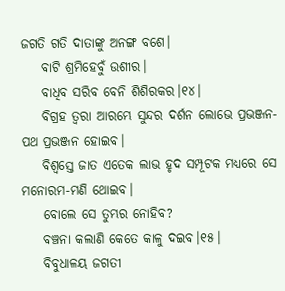ଜଗତି ଗତି ଦାତାଙ୍କୁ ଅନଙ୍ଗ ବଶେ।
    ବାଟି ଶ୍ରମିହେବୁଁ ଉଶୀର।
    ବାଧିବ ସରିବ ବେନି ଶିଶିରକର।୧୪।
    ବିଗ୍ରହ ତ୍ୱରା ଆରମ୍ଭେ ସୁନ୍ଦର ଦର୍ଶନ ଲୋଭେ ପ୍ରଭଞ୍ଜନ-ପଥ ପ୍ରଭଞ୍ଜନ ହୋଇବ।
    ବିଶ୍ୱସ୍ତେ ଜାତ ଏତେକ ଲାଭ ହୃଦ ସମ୍ପୂଟକ ମଧ୍ୟରେ ସେ ମନୋରମ-ମଣି ଥୋଇବ।
    ବୋଲେ ସେ ତୁମ୍ଭର ନୋହିବ?
    ବଞ୍ଚନା କଲାଣି କେତେ କାଳୁ ଦଇବ।୧୫।
    ବିବୁଧାଳୟ ଜଗତୀ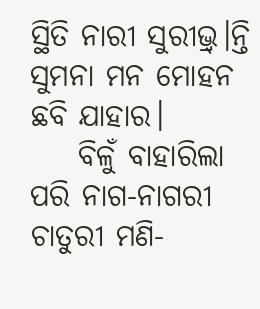ସ୍ଥିତି ନାରୀ ସୁରୀଭ୍ର୍।ନ୍ତି ସୁମନା ମନ ମୋହନ ଛବି ଯାହାର।
    ବିଳୁଁ ବାହାରିଲା ପରି ନାଗ-ନାଗରୀ ଚାତୁରୀ ମଣି-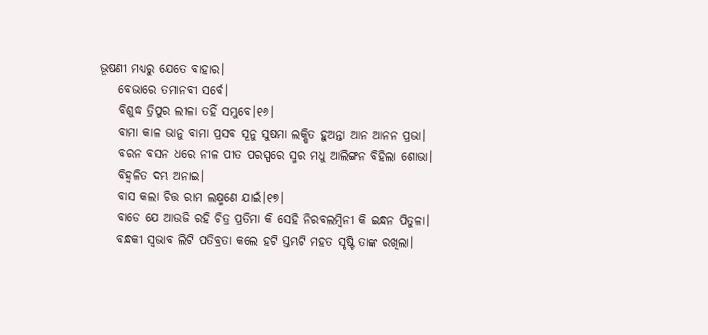ଭୂଷଣୀ ମଧ୍ୟରୁ ଯେତେ ବାହାର।
    ବେଭାରେ ତମାନବୀ ସର୍ବେ।
    ବିଶୁଦ୍ଧ ତ୍ରିପୁର ଲୀଳା ତହିଁ ସମ୍ଭୁବେ।୧୬।
    ବାମା କାଳ ଭାନୁ ବାମା ପ୍ରସବ ସୂନୁ ସୁଷମା ଲକ୍ଷିତ ହୁଅନ୍ତା ଆନ ଆନନ ପ୍ରଭା।
    ବରନ ବସନ ଧରେ ନୀଳ ପୀତ ପରସ୍ପରେ ସ୍ମର ମଧୁ ଆଲିଙ୍ଗନ ବିହିଲା ଶୋଭା।
    ବିହ୍ୱଳିତ ଦମ୍ଭ ଅନାଇ।
    ବାସ କଲା ଚିତ୍ତ ରାମ ଲକ୍ଷ୍ମଣେ ଯାଇଁ।୧୭।
    ବାଡେ ଯେ ଆଉଜି ରହି ଚିତ୍ର ପ୍ରତିମା କି ସେହି ନିରବଲମ୍ବିନୀ କି ଇନ୍ଧନ ପିତୁଳା।
    ବନ୍ଧକୀ ସ୍ୱଭାବ ଲିଟି ପତିବ୍ରତା କଲେ ହଟି ସ୍ତମ୍ଭଟି ମହତ ସୃଷ୍ଟି ତାଙ୍କ ରଖିଲା।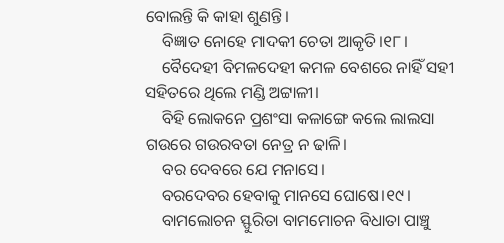ବୋଲନ୍ତି କି କାହା ଶୁଣନ୍ତି।
    ବିଜ୍ଞାତ ନୋହେ ମାଦକୀ ଚେତା ଆକୃତି।୧୮।
    ବୈଦେହୀ ବିମଳଦେହୀ କମଳ ବେଶରେ ନାହିଁ ସହୀ ସହିତରେ ଥିଲେ ମଣ୍ଡି ଅଟ୍ଟାଳୀ।
    ବିହି ଲୋକନେ ପ୍ରଶଂସା କଳାଙ୍ଗେ କଲେ ଲାଲସା ଗଉରେ ଗଉରବତା ନେତ୍ର ନ ଢାଳି।
    ବର ଦେବରେ ଯେ ମନାସେ।
    ବରଦେବର ହେବାକୁ ମାନସେ ଘୋଷେ।୧୯।
    ବାମଲୋଚନ ସ୍ଫୁରିତା ବାମମୋଚନ ବିଧାତା ପାଞ୍ଚୁ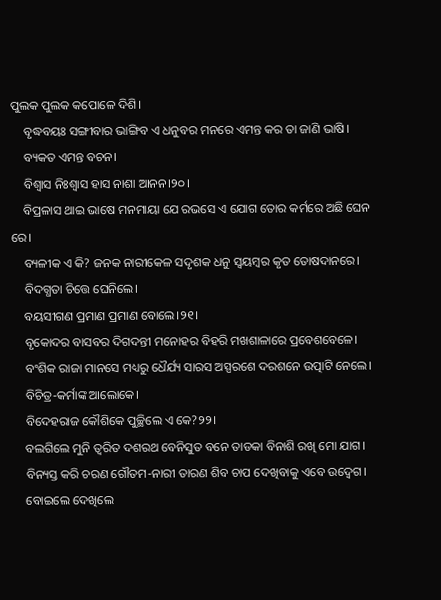ପୁଲକ ପୁଲକ କପୋଳେ ଦିଶି।
    ବୃଦ୍ଧବୟଃ ସଙ୍ଗୀବାର ଭାଙ୍ଗିବ ଏ ଧନୁବର ମନରେ ଏମନ୍ତ କର ତା ଜାଣି ଭାଷି।
    ବ୍ୟକତ ଏମନ୍ତ ବଚନ।
    ବିଶ୍ୱାସ ନିଃଶ୍ୱାସ ହାସ ନାଶା ଆନନ।୨୦।
    ବିପ୍ରଳାସ ଥାଇ ଭାଷେ ମନମାୟା ଯେ ରଭସେ ଏ ଯୋଗ ତୋର କର୍ମରେ ଅଛି ଘେନ ରେ।
    ବ୍ୟଳୀକ ଏ କି? ଜନକ ନାରୀକେଳ ସଦୃଶକ ଧନୁ ସ୍ୱୟମ୍ବର କୃତ ତୋଷଦାନରେ।
    ବିଦଗ୍ଧତା ଚିତ୍ତେ ଘେନିଲେ।
    ବୟସୀଗଣ ପ୍ରମାଣ ପ୍ରମାଣ ବୋଲେ।୨୧।
    ବୃକୋଦର ବାସବର ଦିଗଦନ୍ତୀ ମନୋହର ବିହରି ମଖଶାଳାରେ ପ୍ରବେଶବେଳେ।
    ବଂଶିକ ରାଜା ମାନସେ ମଧ୍ୟରୁ ଧୈର୍ଯ୍ୟ ସାରସ ଅସ୍ପରଶେ ଦରଶନେ ଉତ୍ପାଟି ନେଲେ।
    ବିଚିତ୍ର-କର୍ମାଙ୍କ ଆଲୋକେ।
    ବିଦେହରାଜ କୌଶିକେ ପୁଚ୍ଛିଲେ ଏ କେ?୨୨।
    ବଲଗିଲେ ମୁନି ତ୍ୱରିତ ଦଶରଥ ବେନିସୁତ ବନେ ତାଡକା ବିନାଶି ରଖି ମୋ ଯାଗ।
    ବିନ୍ୟସ୍ତ କରି ଚରଣ ଗୌତମ-ନାରୀ ତାରଣ ଶିବ ଚାପ ଦେଖିବାକୁ ଏବେ ଉଦ୍ବେଗ।
    ବୋଇଲେ ଦେଖିଲେ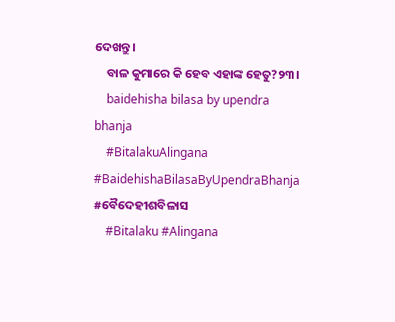ଦେଖନ୍ତୁ।
    ବାଳ କୁମାରେ କି ହେବ ଏହାଙ୍କ ହେତୁ?୨୩।
    baidehisha bilasa by upendra bhanja
    #BitalakuAlingana #BaidehishaBilasaByUpendraBhanja #ବୈଦେହୀଶବିଳାସ
    #Bitalaku #Alingana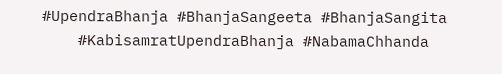#UpendraBhanja #BhanjaSangeeta #BhanjaSangita
    #KabisamratUpendraBhanja #NabamaChhanda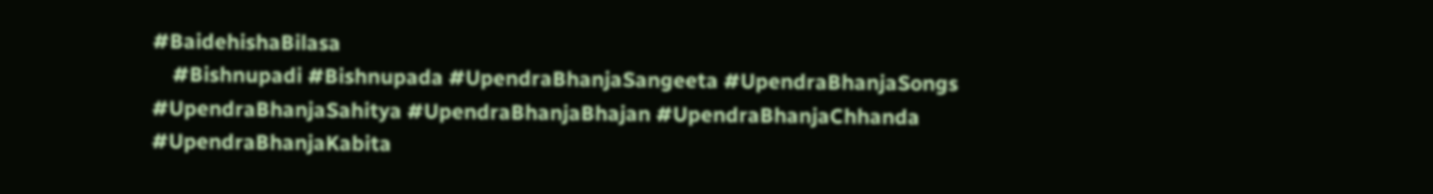#BaidehishaBilasa
    #Bishnupadi #Bishnupada #UpendraBhanjaSangeeta #UpendraBhanjaSongs #UpendraBhanjaSahitya #UpendraBhanjaBhajan #UpendraBhanjaChhanda #UpendraBhanjaKabita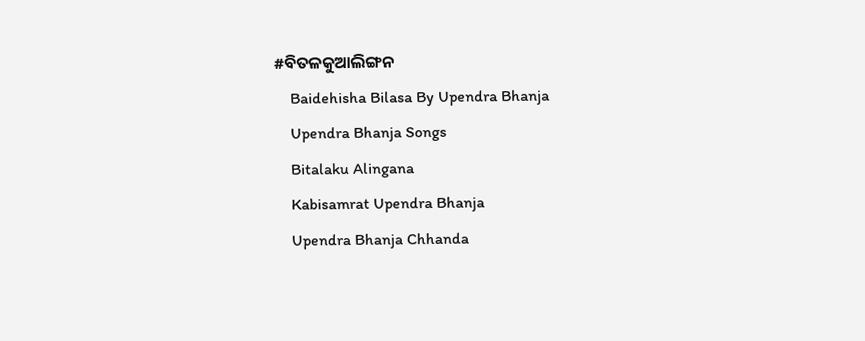#ବିତଳକୁଆଲିଙ୍ଗନ
    Baidehisha Bilasa By Upendra Bhanja
    Upendra Bhanja Songs
    Bitalaku Alingana
    Kabisamrat Upendra Bhanja
    Upendra Bhanja Chhanda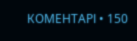КОМЕНТАРІ • 150